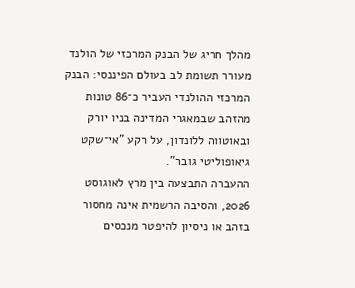מהלך חריג של הבנק המרכזי של הולנד מעורר תשומת לב בעולם הפיננסי: הבנק המרכזי ההולנדי העביר כ־86 טונות מהזהב שבמאגרי המדינה בניו יורק ובאוטווה ללונדון, על רקע "אי־שקט גיאופוליטי גובר".
ההעברה התבצעה בין מרץ לאוגוסט 2026, והסיבה הרשמית אינה מחסור בזהב או ניסיון להיפטר מנכסים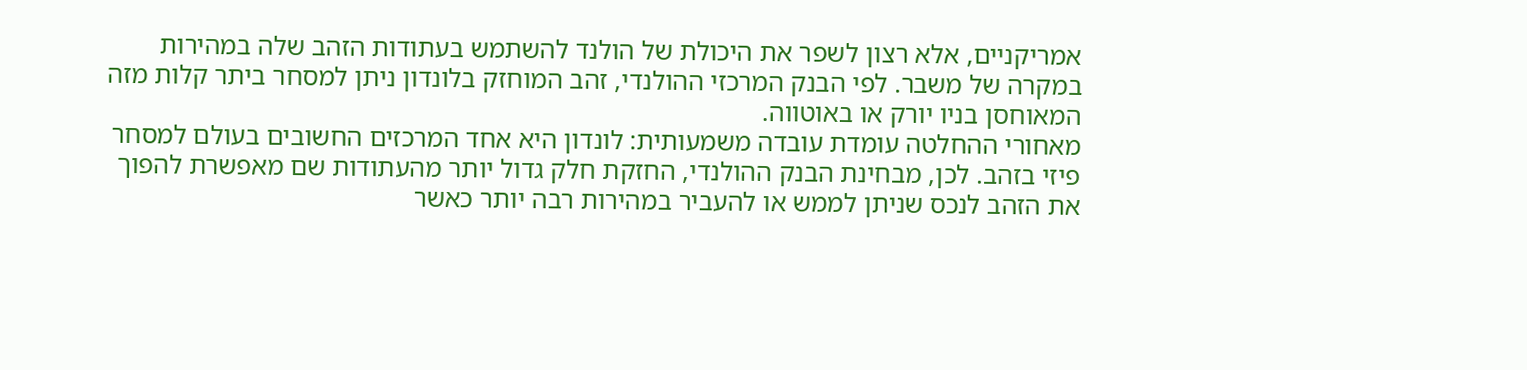אמריקניים, אלא רצון לשפר את היכולת של הולנד להשתמש בעתודות הזהב שלה במהירות במקרה של משבר. לפי הבנק המרכזי ההולנדי, זהב המוחזק בלונדון ניתן למסחר ביתר קלות מזה המאוחסן בניו יורק או באוטווה.
מאחורי ההחלטה עומדת עובדה משמעותית: לונדון היא אחד המרכזים החשובים בעולם למסחר פיזי בזהב. לכן, מבחינת הבנק ההולנדי, החזקת חלק גדול יותר מהעתודות שם מאפשרת להפוך את הזהב לנכס שניתן לממש או להעביר במהירות רבה יותר כאשר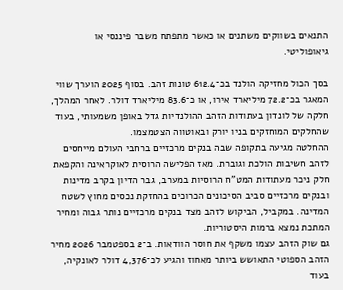התנאים בשווקים משתנים או כאשר מתפתח משבר פיננסי או גיאופוליטי.

בסך הכול מחזיקה הולנד בכ־612.4 טונות זהב. בסוף 2025 הוערך שווי המאגר בכ־72.2 מיליארד אירו, או כ־83.6 מיליארד דולר. לאחר המהלך, חלקה של לונדון בעתודות הזהב ההולנדיות גדל באופן משמעותי, בעוד שהחלקים המוחזקים בניו יורק ובאוטווה הצטמצמו.
ההחלטה מגיעה בתקופה שבה בנקים מרכזיים ברחבי העולם מייחסים לזהב חשיבות הולכת וגוברת. מאז הפלישה הרוסית לאוקראינה והקפאת חלק ניכר מעתודות המט"ח הרוסיות במערב, גבר הדיון בקרב מדינות ובנקים מרכזיים סביב הסיכונים הכרוכים בהחזקת נכסים מחוץ לשטח המדינה. במקביל, הביקוש לזהב מצד בנקים מרכזיים נותר גבוה ומחיר המתכת נמצא ברמות היסטוריות.
גם שוק הזהב עצמו משקף את חוסר הוודאות. ב־2 בספטמבר 2026 מחיר הזהב הספוטי התאושש ביותר מאחוז והגיע לכ־4,376 דולר לאונקיה, בעוד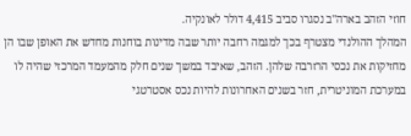חוזי הזהב בארה"ב נסגרו סביב 4,415 דולר לאונקיה.
המהלך ההולנדי מצטרף בכך למגמה רחבה יותר שבה מדינות בוחנות מחדש את האופן שבו הן מחזיקות את נכסי הרזרבה שלהן. הזהב, שאיבד במשך שנים חלק מהמעמד המרכזי שהיה לו במערכת המוניטרית, חזר בשנים האחרונות להיות נכס אסטרטגי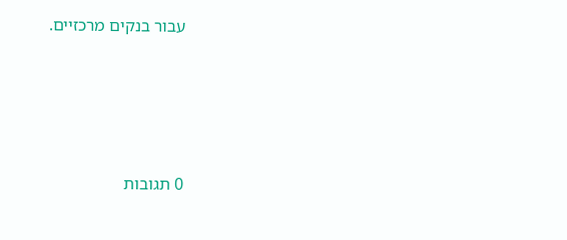עבור בנקים מרכזיים.








0 תגובות